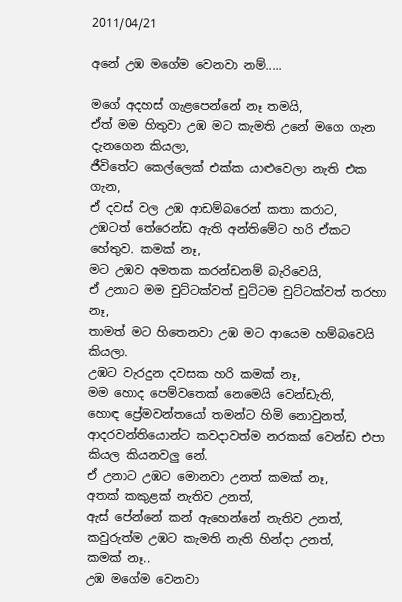2011/04/21

අනේ උඹ මගේම වෙනවා නම්.....

මගේ අදහස් ගැළපෙන්නේ නෑ තමයි,
ඒත් මම හිතුවා උඹ මට කැමති උනේ මගෙ ගැන දැනගෙන කියලා,
ජීවිතේට කෙල්ලෙක් එක්ක යාළුවෙලා නැති එක ගැන,
ඒ දවස් වල උඹ ආඩම්බරෙන් කතා කරාට,
උඹටත් තේරෙන්ඩ ඇති අන්තිමේට හරි ඒකට හේතුව. කමක් නෑ,
මට උඹව අමතක කරන්ඩනම් බැරිවෙයි,
ඒ උනාට මම චුට්ටක්වත් චුට්ටම චුට්ටක්වත් තරහා නෑ,
තාමත් මට හිතෙනවා උඹ මට ආයෙම හම්බවෙයි කියලා.
උඹට වැරදුන දවසක හරි කමක් නෑ,
මම හොද පෙම්වතෙක් නෙමෙයි වෙන්ඩැති,
හොඳ ප්‍රේමවන්තයෝ තමන්ට හිමි නොවුනත්,
ආදරවන්තියොන්ට කවදාවත්ම නරකක් වෙන්ඩ එපා කියල කියනවලු නේ.
ඒ උනාට උඹට මොනවා උනත් කමක් නෑ,
අතක් කකුළක් නැතිව උනත්,
ඇස් පේන්නේ කන් ඇහෙන්නේ නැතිව උනත්,
කවුරුත්ම උඹට කැමති නැති හින්දා උනත්,
කමක් නෑ..
උඹ මගේම වෙනවා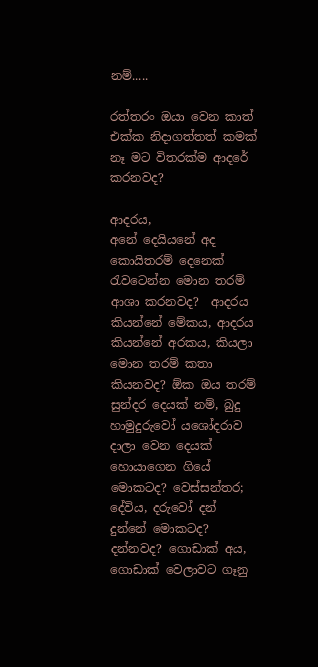නම්.....

රත්තරං ඔයා වෙන කාත් එක්ක නිදාගත්තත් කමක් නෑ මට විතරක්ම ආදරේ කරනවද?

ආදරය,
අනේ දෙයියනේ අද කොයිතරම් දෙනෙක් රැවටෙන්න මොන තරම් ආශා කරනවද?  ආදරය කියන්නේ මේකය, ආදරය කියන්නේ අරකය, කියලා මොන තරම් කතා කියනවද? ඕක ඔය තරම් සුන්දර දෙයක් නම්, බුදු හාමුදුරුවෝ යශෝදරාව දාලා වෙන දෙයක් හොයාගෙන ගියේ මොකටද? වෙස්සන්තර; දේවිය, දරුවෝ දන් දුන්නේ මොකටද?
දන්නවද? ගොඩාක් අය, ගොඩාක් වෙලාවට ගෑනු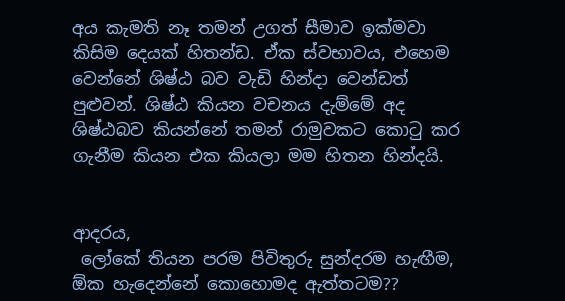අය කැමති නෑ තමන් උගත් සීමාව ඉක්මවා කිසිම දෙයක් හිතන්ඩ. ඒක ස්වභාවය, එහෙම වෙන්නේ ශිෂ්ඨ බව වැඩි හින්දා වෙන්ඩත් පුළුවන්. ශිෂ්ඨ කියන වචනය දැම්මේ අද ශිෂ්ඨබව කියන්නේ තමන් රාමුවකට කොටු කර ගැනීම කියන එක කියලා මම හිතන හින්දයි.


ආදරය,
 ලෝකේ තියන පරම පිවිතුරු සුන්දරම හැඟීම,  ඕක හැදෙන්නේ කොහොමද ඇත්තටම??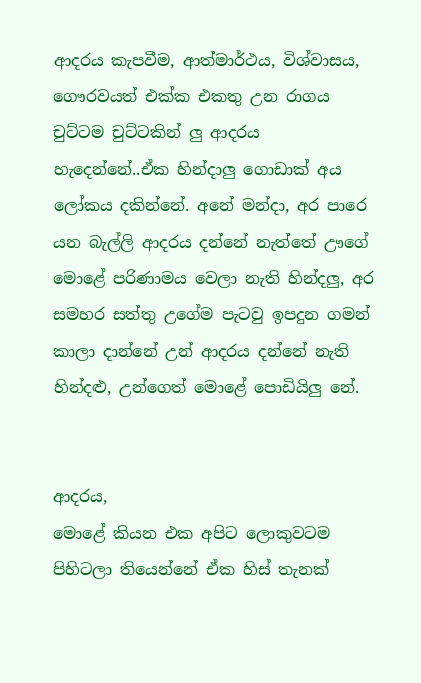ආදරය කැපවීම, ආත්මාර්ථය, විශ්වාසය, ගෞරවයත් එක්ක එකතු උන රාගය චුට්ටම චුට්ටකින් ලු ආදරය හැදෙන්නේ..ඒක හින්දාලු ගොඩාක් අය ලෝකය දකින්නේ. අනේ මන්දා, අර පාරෙ යන බැල්ලි ආදරය දන්නේ නැත්තේ ඌගේ මොළේ පරිණාමය වෙලා නැති හින්දලු, අර සමහර සත්තු උගේම පැටවු ඉපදුන ගමන් කාලා දාන්නේ උන් ආදරය දන්නේ නැති හින්දළු, උන්ගෙත් මොළේ පොඩියිලු නේ.


ආදරය,
මොළේ කියන එක අපිට ලොකුවටම පිහිටලා තියෙන්නේ ඒක හිස් තැනක්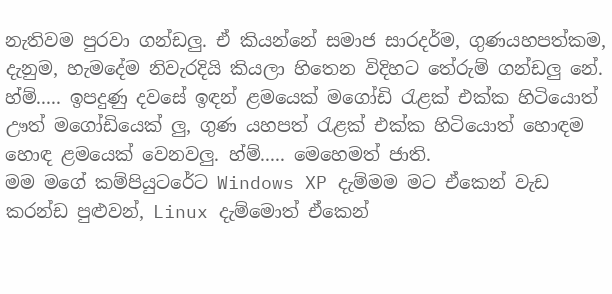නැතිවම පුරවා ගන්ඩලු. ඒ කියන්නේ සමාජ සාරදර්ම, ගුණයහපත්කම, දැනුම, හැමදේම නිවැරදියි කියලා හිතෙන විදිහට තේරුම් ගන්ඩලු නේ. හ්ම්..... ඉපදුණු දවසේ ඉඳන් ළමයෙක් මගෝඩි රැළක් එක්ක හිටියොත් ඌත් මගෝඩියෙක් ලු, ගුණ යහපත් රැළක් එක්ක හිටියොත් හොඳම හොඳ ළමයෙක් වෙනවලු. හ්ම්..... මෙහෙමත් ජාති.
මම මගේ කම්පියුටරේට Windows XP දැම්මම මට ඒකෙන් වැඩ කරන්ඩ පුළුවන්, Linux දැම්මොත් ඒකෙන්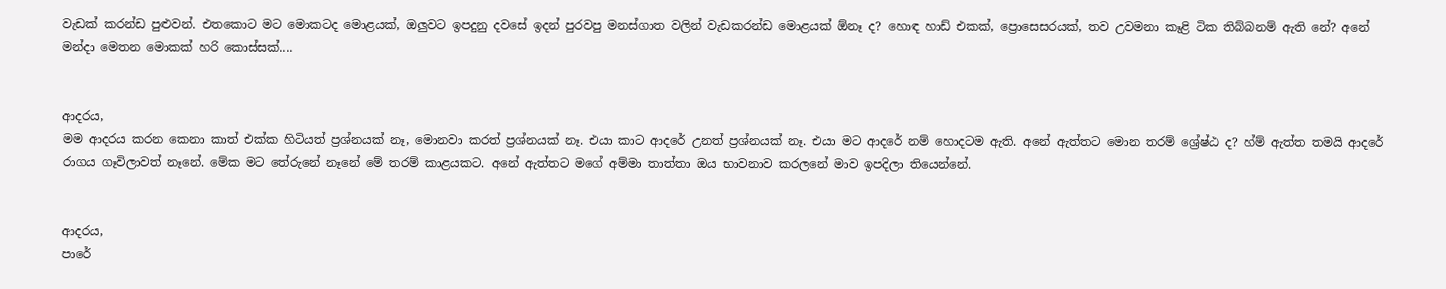වැඩක් කරන්ඩ පුළුවන්. එතකොට මට මොකටද මොළයක්, ඔලුවට ඉපදුනු දවසේ ඉදන් පුරවපු මනස්ගාත වලින් වැඩකරන්ඩ මොළයක් ඕනෑ ද? හොඳ හාඩ් එකක්, ප්‍රොසෙසරයක්, තව උවමනා කෑළි ටික තිබ්බනම් ඇති නේ? අනේ මන්දා මෙතන මොකක් හරි කොස්සක්....


ආදරය,
මම ආදරය කරන කෙනා කාත් එක්ක හිටියත් ප්‍රශ්නයක් නෑ, මොනවා කරත් ප්‍රශ්නයක් නෑ. එයා කාට ආදරේ උනත් ප්‍රශ්නයක් නෑ. එයා මට ආදරේ නම් හොදටම ඇති. අනේ ඇත්තට මොන තරම් ශ්‍රේෂ්ඨ ද? හ්ම් ඇත්ත තමයි ආදරේ රාගය ගෑවිලාවත් නෑනේ. මේක මට තේරුනේ නෑනේ මේ තරම් කාළයකට. අනේ ඇත්තට මගේ අම්මා තාත්තා ඔය භාවනාව කරලනේ මාව ඉපදිලා තියෙන්නේ.


ආදරය,
පාරේ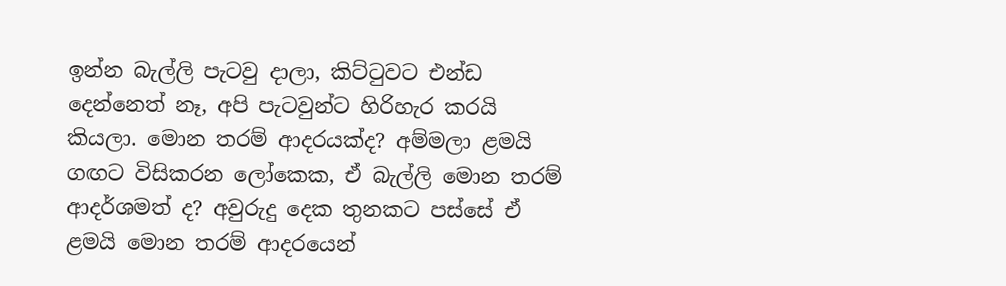ඉන්න බැල්ලි පැටවු දාලා, කිට්ටුවට එන්ඩ දෙන්නෙත් නෑ, අපි පැටවුන්ට හිරිහැර කරයි කියලා. මොන තරම් ආදරයක්ද? අම්මලා ළමයි ගඟට විසිකරන ලෝකෙක, ඒ බැල්ලි මොන තරම් ආදර්ශමත් ද? අවුරුදු දෙක තුනකට පස්සේ ඒ ළමයි මොන තරම් ආදරයෙන්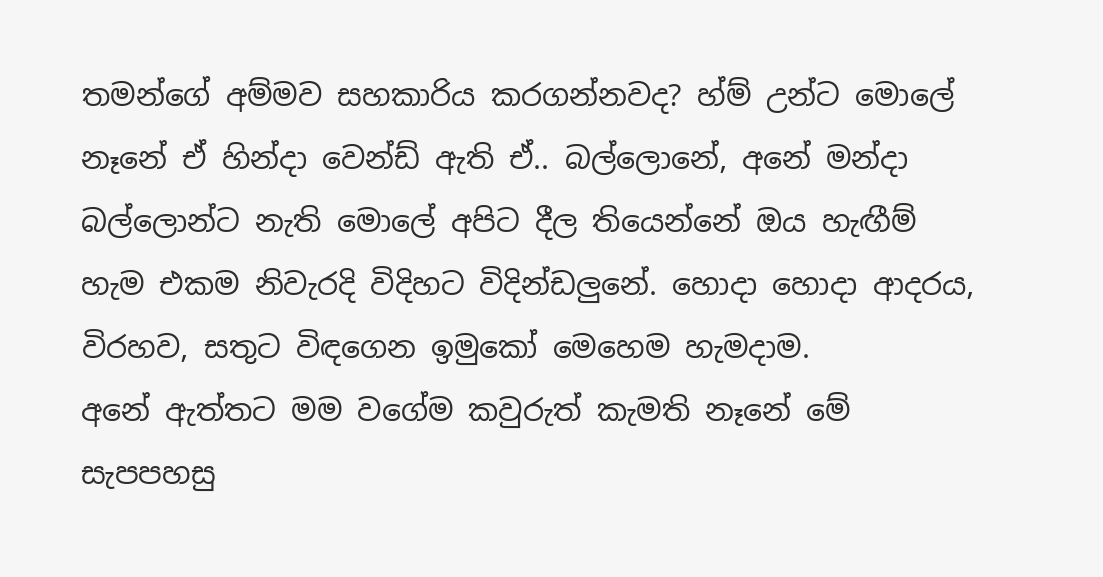තමන්ගේ අම්මව සහකාරිය කරගන්නවද? හ්ම් උන්ට මොලේ නෑනේ ඒ හින්දා වෙන්ඩ් ඇති ඒ.. බල්ලොනේ, අනේ මන්දා බල්ලොන්ට නැති මොලේ අපිට දීල තියෙන්නේ ඔය හැඟීම් හැම එකම නිවැරදි විදිහට විදින්ඩලුනේ. හොදා හොදා ආදරය, විරහව, සතුට විඳගෙන ඉමුකෝ මෙහෙම හැමදාම.
අනේ ඇත්තට මම වගේම කවුරුත් කැමති නෑනේ මේ සැපපහසු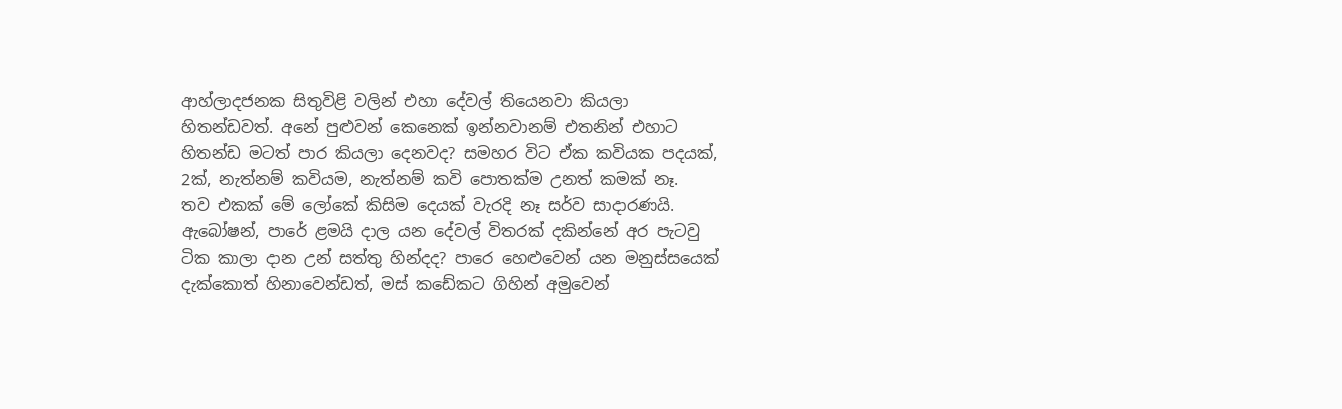ආහ්ලාදජනක සිතුවිළි වලින් එහා දේවල් තියෙනවා කියලා හිතන්ඩවත්. අනේ පුළුවන් කෙනෙක් ඉන්නවානම් එතනින් එහාට හිතන්ඩ මටත් පාර කියලා දෙනවද? සමහර විට ඒක කවියක පදයක්, 2ක්, නැත්නම් කවියම, නැත්නම් කවි පොතක්ම උනත් කමක් නෑ.
තව එකක් මේ ලෝකේ කිසිම දෙයක් වැරදි නෑ සර්ව සාදාරණයි. ඇබෝෂන්, පාරේ ළමයි දාල යන දේවල් විතරක් දකින්නේ අර පැටවු ටික කාලා දාන උන් සත්තු හින්දද? පාරෙ හෙළුවෙන් යන මනුස්සයෙක් දැක්කොත් හිනාවෙන්ඩත්, මස් කඩේකට ගිහින් අමුවෙන්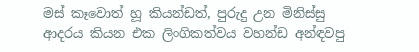මස් කෑවොත් හූ කියන්ඩත්, පුරුදු උන මිනිස්සු ආදරය කියන එක ලිංගිකත්වය වහන්ඩ අන්ඳවපු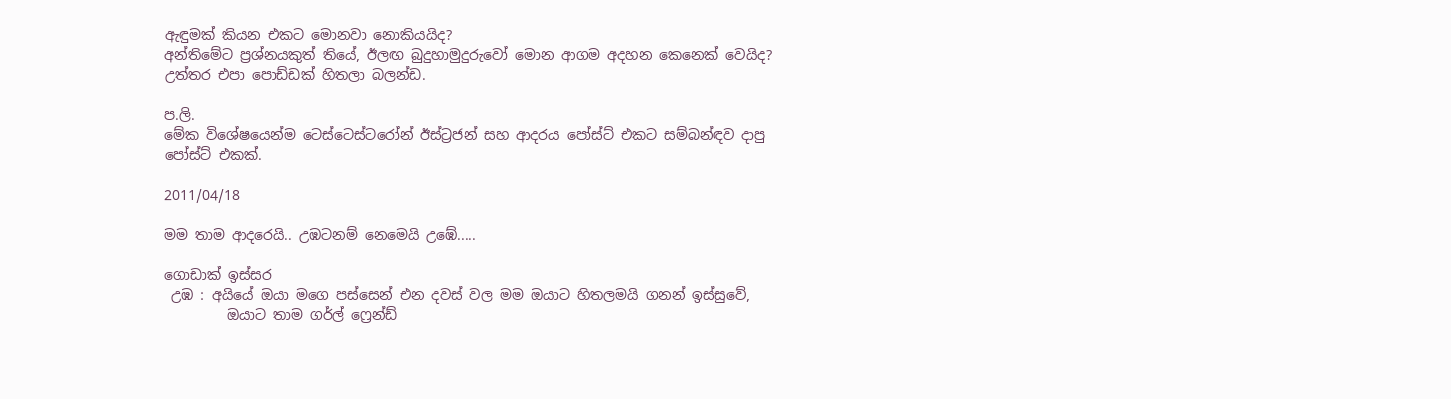ඇඳුමක් කියන එකට මොනවා නොකියයිද?
අන්තිමේට ප්‍රශ්නයකුත් තියේ, ඊලඟ බුදුහාමුදුරුවෝ මොන ආගම අදහන කෙනෙක් වෙයිද? උත්තර එපා පොඩ්ඩක් හිතලා බලන්ඩ.

ප.ලි.
මේක විශේෂයෙන්ම ටෙස්ටෙස්ටරෝන් ඊස්ට්‍රජන් සහ ආදරය පෝස්ට් එකට සම්බන්ඳව දාපු පෝස්ට් එකක්.

2011/04/18

මම තාම ආදරෙයි.. උඹටනම් නෙමෙයි උඹේ.....

ගොඩාක් ඉස්සර
 උඹ : අයියේ ඔයා මගෙ පස්සෙන් එන දවස් වල මම ඔයාට හිතලමයි ගනන් ඉස්සුවේ,
         ඔයාට තාම ගර්ල් ෆ්‍රෙන්ඩ්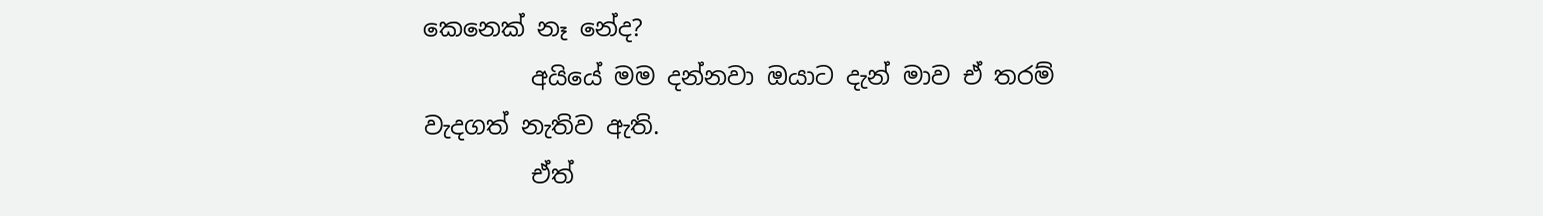කෙනෙක් නෑ නේද?
         අයියේ මම දන්නවා ඔයාට දැන් මාව ඒ තරම් වැදගත් නැතිව ඇති.
         ඒත්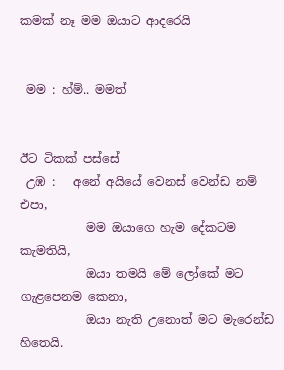කමක් නෑ මම ඔයාට ආදරෙයි


 මම : හ්ම්.. මමත්


ඊට ටිකක් පස්සේ
 උඹ :   අනේ අයියේ වෙනස් වෙන්ඩ නම් එපා,
           මම ඔයාගෙ හැම දේකටම කැමතියි,
           ඔයා තමයි මේ ලෝකේ මට ගැළපෙනම කෙනා,
           ඔයා නැති උනොත් මට මැරෙන්ඩ හිතෙයි.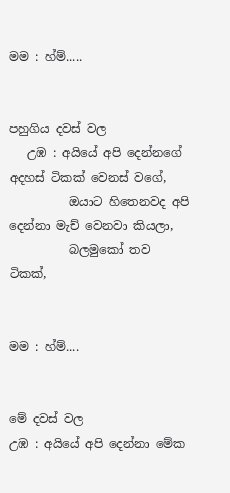මම : හ්ම්.....


පහුගිය දවස් වල
   උඹ : අයියේ අපි දෙන්නගේ අදහස් ටිකක් වෙනස් වගේ,
          ඔයාට හිතෙනවද අපි දෙන්නා මැච් වෙනවා කියලා,
          බලමුකෝ තව ටිකක්,


මම : හ්ම්....


මේ දවස් වල
උඹ : අයියේ අපි දෙන්නා මේක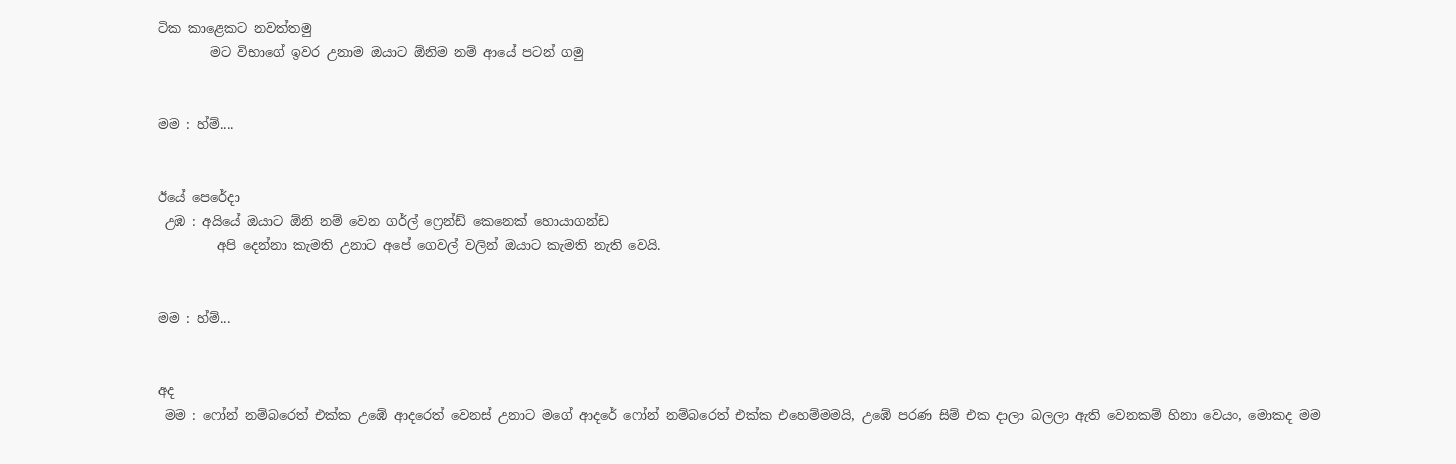ටික කාළෙකට නවත්තමු
        මට විභාගේ ඉවර උනාම ඔයාට ඕනිම නම් ආයේ පටන් ගමු


මම : හ්ම්....


ඊයේ පෙරේදා
 උඹ : අයියේ ඔයාට ඕනි නම් වෙන ගර්ල් ෆ්‍රෙන්ඩ් කෙනෙක් හොයාගන්ඩ
         අපි දෙන්නා කැමති උනාට අපේ ගෙවල් වලින් ඔයාට කැමති නැති වෙයි.


මම : හ්ම්...


අද
 මම : ෆෝන් නම්බරෙත් එක්ක උඹේ ආදරෙත් වෙනස් උනාට මගේ ආදරේ ෆෝන් නම්බරෙත් එක්ක එහෙම්මමයි, උඹේ පරණ සිම් එක දාලා බලලා ඇති වෙනකම් හිනා වෙයං, මොකද මම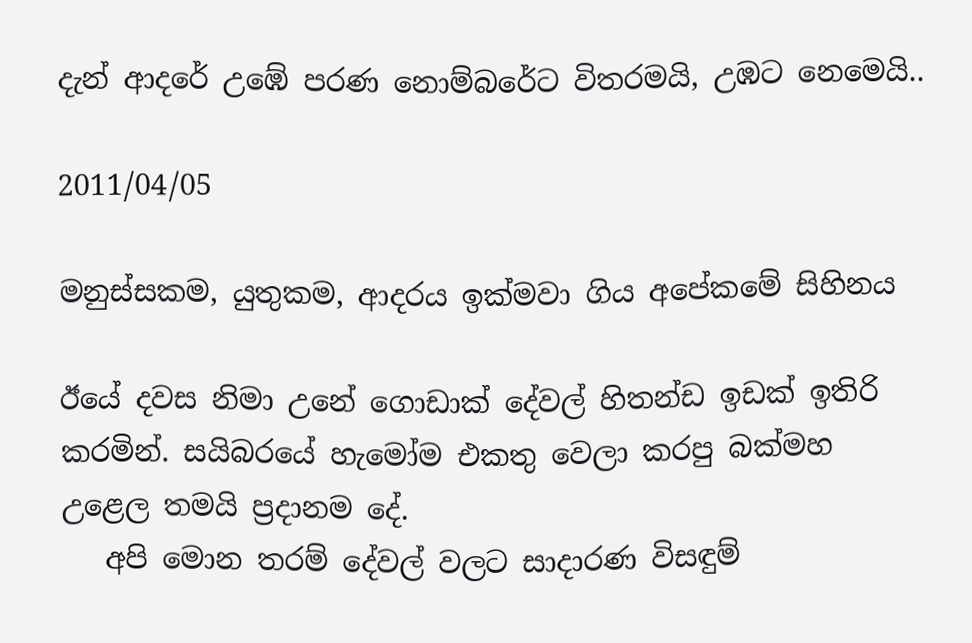දැන් ආදරේ උඹේ පරණ නොම්බරේට විතරමයි, උඹට නෙමෙයි..

2011/04/05

මනුස්සකම, යුතුකම, ආදරය ඉක්මවා ගිය අපේකමේ සිහිනය

ඊයේ දවස නිමා උනේ ගොඩාක් දේවල් හිතන්ඩ ඉඩක් ඉතිරි කරමින්. සයිබරයේ හැමෝම එකතු වෙලා කරපු බක්මහ උළෙල තමයි ප්‍රදානම දේ.
   අපි මොන තරම් දේවල් වලට සාදාරණ විසඳුම්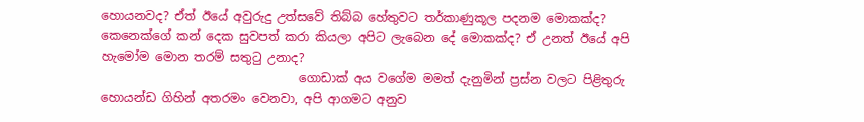හොයනවද? ඒත් ඊයේ අවුරුදු උත්සවේ තිබ්බ හේතුවට තර්කාණුකූල පදනම මොකක්ද? කෙනෙක්ගේ කන් දෙක සුවපත් කරා කියලා අපිට ලැබෙන දේ මොකක්ද? ඒ උනත් ඊයේ අපි හැමෝම මොන තරම් සතුටු උනාද?
                                 ගොඩාක් අය වගේම මමත් දැනුමින් ප්‍රස්න වලට පිළිතුරු හොයන්ඩ ගිහින් අතරමං වෙනවා, අපි ආගමට අනුව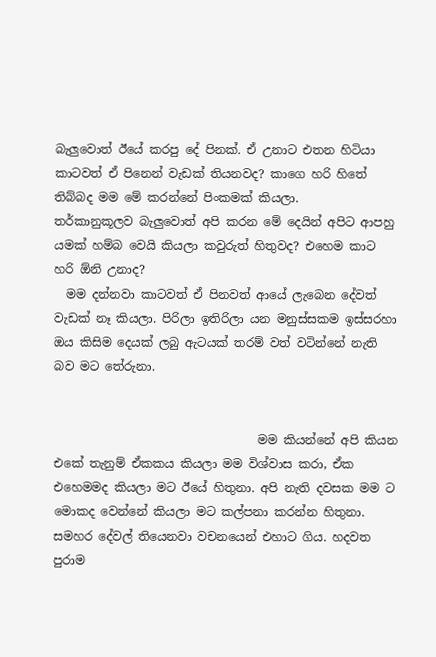බැලුවොත් ඊයේ කරපු දේ පිනක්. ඒ උනාට එතන හිටියා කාටවත් ඒ පිනෙන් වැඩක් තියනවද? කාගෙ හරි හිතේ තිබ්බද මම මේ කරන්නේ පිංකමක් කියලා.
තර්කානුකූලව බැලුවොත් අපි කරන මේ දෙයින් අපිට ආපහු යමක් හම්බ වෙයි කියලා කවුරුත් හිතුවද? එහෙම කාට හරි ඕනි උනාද?
  මම දන්නවා කාටවත් ඒ පිනවත් ආයේ ලැබෙන දේවත් වැඩක් නෑ කියලා. පිරිලා ඉතිරිලා යන මනුස්සකම ඉස්සරහා ඔය කිසිම දෙයක් ලබු ඇටයක් තරම් වත් වටින්නේ නැති බව මට තේරුනා.


                                  මම කියන්නේ අපි කියන එකේ තැනුම් ඒකකය කියලා මම විශ්වාස කරා, ඒක එහෙමමද කියලා මට ඊයේ හිතුනා. අපි නැති දවසක මම ට මොකද වෙන්නේ කියලා මට කල්පනා කරන්න හිතුනා.
සමහර දේවල් තියෙනවා වචනයෙන් එහාට ගිය. හදවත පුරාම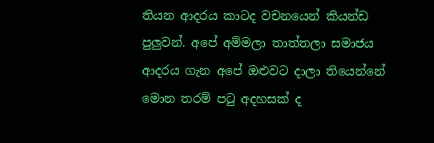තියන ආදරය කාටද වචනයෙන් කියන්ඩ පුලුවන්. අපේ අම්මලා තාත්තලා සමාජය ආදරය ගැන අපේ ඔළුවට දාලා තියෙන්නේ මොන තරම් පටු අදහසක් ද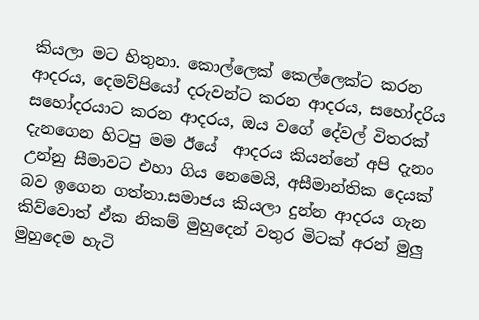කියලා මට හිතුනා. කොල්ලෙක් කෙල්ලෙක්ට කරන ආදරය, දෙමව්පියෝ දරුවන්ට කරන ආදරය, සහෝදරිය සහෝදරයාට කරන ආදරය, ඔය වගේ දේවල් විතරක් දැනගෙන හිටපු මම ඊයේ  ආදරය කියන්නේ අපි දැනං උන්නු සීමාවට එහා ගිය නෙමෙයි, අසීමාන්තික දෙයක් බව ඉගෙන ගත්තා.සමාජය කියලා දුන්න ආදරය ගැන කිව්වොත් ඒක නිකම් මුහුදෙන් වතුර මිටක් අරන් මුලු මුහුදෙම හැටි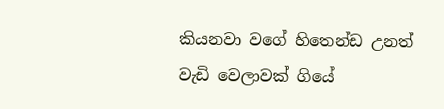කියනවා වගේ හිතෙන්ඩ උනත් වැඩි වෙලාවක් ගියේ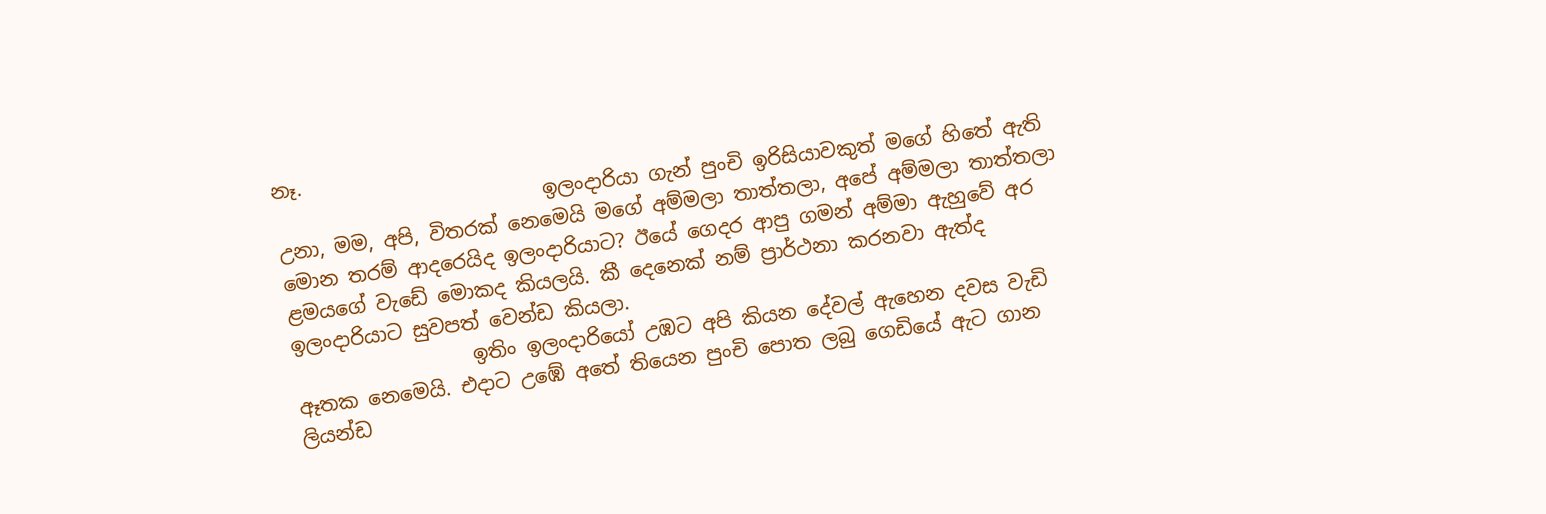නෑ.
                           ඉලංදාරියා ගැන් පුංචි ඉරිසියාවකුත් මගේ හිතේ ඇති උනා, මම, අපි, විතරක් නෙමෙයි මගේ අම්මලා තාත්තලා, අපේ අම්මලා තාත්තලා මොන තරම් ආදරෙයිද ඉලංදාරියාට? ඊයේ ගෙදර ආපු ගමන් අම්මා ඇහුවේ අර ළමයගේ වැඩේ මොකද කියලයි. කී දෙනෙක් නම් ප්‍රාර්ථනා කරනවා ඇත්ද ඉලංදාරියාට සුවපත් වෙන්ඩ කියලා.
                  ඉතිං ඉලංදාරියෝ උඹට අපි කියන දේවල් ඇහෙන දවස වැඩි ඈතක නෙමෙයි. එදාට උඹේ අතේ තියෙන පුංචි පොත ලබු ගෙඩියේ ඇට ගාන ලියන්ඩ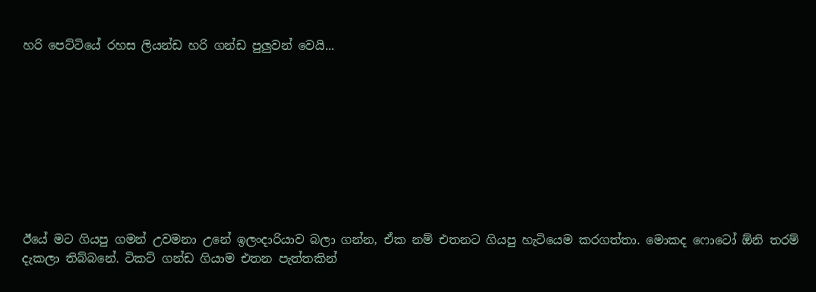හරි පෙට්ටියේ රහස ලියන්ඩ හරි ගන්ඩ පුලුවන් වෙයි...









ඊයේ මට ගියපු ගමන් උවමනා උනේ ඉලංදාරියාව බලා ගන්න, ඒක නම් එතනට ගියපු හැටියෙම කරගත්තා. මොකද ෆොටෝ ඕනි තරම් දැකලා තිබ්බනේ. ටිකට් ගන්ඩ ගියාම එතන පැත්තකින්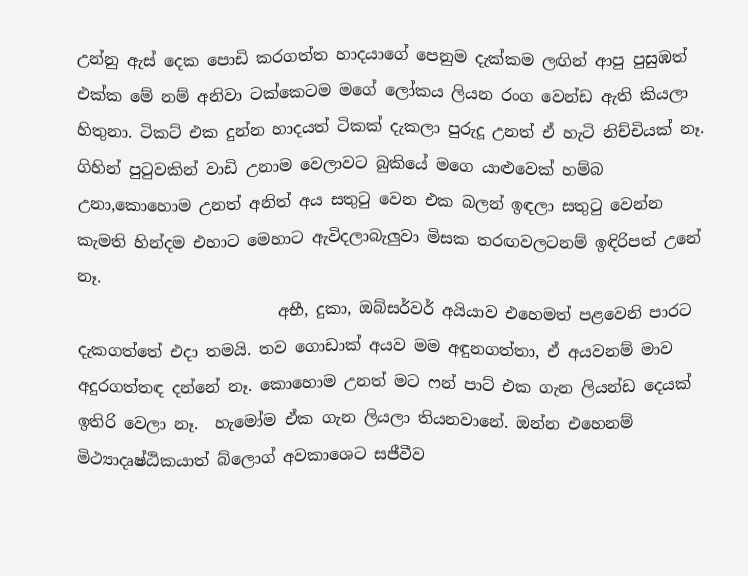උන්නු ඇස් දෙක පොඩි කරගත්ත හාදයාගේ පෙනුම දැක්කම ලඟින් ආපු පුසුඹත් එක්ක මේ නම් අනිවා ටක්කෙටම මගේ ලෝකය ලියන රංග වෙන්ඩ ඇති කියලා හිතුනා. ටිකට් එක දුන්න හාදයත් ටිකක් දැකලා පුරුදූ උනත් ඒ හැටි නිච්චියක් නෑ. ගිහින් පුටුවකින් වාඩි උනාම වෙලාවට බුකියේ මගෙ යාළුවෙක් හම්බ උනා,කොහොම උනත් අනිත් අය සතුටු වෙන එක බලන් ඉඳලා සතුටු වෙන්න කැමති හින්දම එහාට මෙහාට ඇවිදලාබැලුවා මිසක තරඟවලටනම් ඉඳිරිපත් උනේ නෑ.
                         අභී, දුකා, ඔබ්සර්වර් අයියාව එහෙමත් පළවෙනි පාරට දැකගත්තේ එදා තමයි. තව ගොඩාක් අයව මම අඳුනගත්තා, ඒ අයවනම් මාව අදුරගත්තඳ දන්නේ නෑ. කොහොම උනත් මට ෆන් පාට් එක ගැන ලියන්ඩ දෙයක් ඉතිරි වෙලා නෑ.  හැමෝම ඒක ගැන ලියලා තියනවානේ. ඔන්න එහෙනම් මිථ්‍යාදෘෂ්ඨිකයාත් බ්ලොග් අවකාශෙට සජීවීව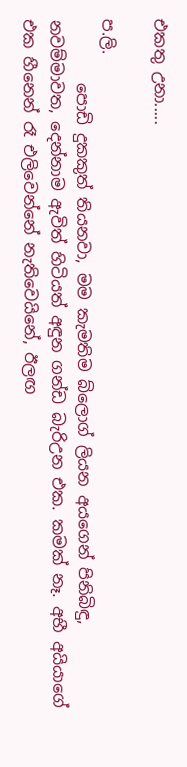එකතු උනා.....

ප.ලි.
        පොඩි දුකකුත් තියනවා, මම කැමතිම බ්ලොග් ලියන අයගෙන් පිනිබිඳු, නවම්මාවත, දෙන්නාම ඇවිත් හිටියත් අඳුන ගන්ඩ බැරිඋන එක. කමක් නෑ. අභී අයියාගේ එක හීනෙන් රෑ එලිවෙන්නේ නැතිවෙයිනේ, ඊලඟ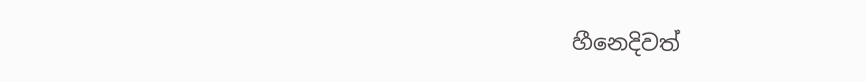හීනෙදිවත්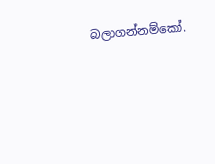බලාගන්නම්කෝ.